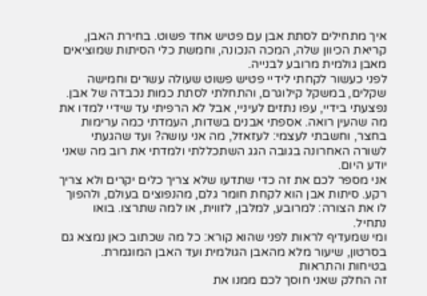איך מתחילים לסתת אבן עם פטיש אחד פשוט. בחירת האבן, קריאת הכיוון שלה, המכה הנכונה, וחמשת כלי הסיתות שמוציאים מאבן גולמית מרובע לבנייה.
לפני כעשור לקחתי לידיי פטיש פשוט שעולה עשרים וחמישה שקלים, במשקל קילוגרם, והתחלתי לסתת כמות נכבדה של אבן. נפצעתי בידיי, עפו נתזים לעיניי, אבל לא הרפיתי עד שידיי למדו את מה שהעין רואה. אספתי אבנים בשדות, העמדתי כמה ערימות בחצר, וחשבתי לעצמי: לעזאזל, מה אני עושה? ועד שהגעתי לשורה האחרונה בגובה הגג השתכללתי ולמדתי את רוב מה שאני יודע היום.
אני מספר לכם את זה כדי שתדעו שלא צריך כלים יקרים ולא צריך רקע. סיתות אבן הוא לקחת חומר גלם, מהנפוצים בעולם, ולהפוך לו את הצורה: למרובע, למלבן, לזווית, או למה שתרצו. בואו נתחיל.
ומי שמעדיף לראות לפני שהוא קורא: כל מה שכתוב כאן נמצא גם בסרטון, שיעור מלא מהאבן הגולמית ועד האבן המוגמרת.
בטיחות והתראות
זה החלק שאני חוסך לכם ממנו את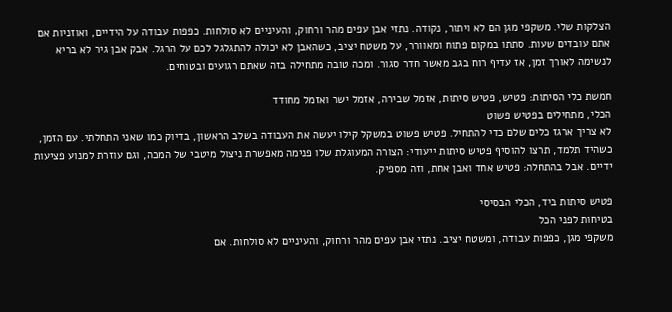הצלקות שלי. משקפי מגן הם לא ויתור, נקודה. נתזי אבן עפים מהר ורחוק, והעיניים לא סולחות. כפפות עבודה על הידיים, ואוזניות אם אתם עובדים שעות. סתתו במקום פתוח ומאוורר, על משטח יציב, כשהאבן לא יכולה להתגלגל לכם על הרגל. אבק אבן גיר לא בריא לנשימה לאורך זמן, אז עדיף רוח בגב מאשר חדר סגור. ומכה טובה מתחילה בזה שאתם רגועים ובטוחים.

חמשת כלי הסיתות: פטיש, פטיש סיתות, אזמל שבירה, אזמל ישר ואזמל מחודד
הכלי, מתחילים בפטיש פשוט
לא צריך ארגז כלים שלם כדי להתחיל. פטיש פשוט במשקל קילו יעשה את העבודה בשלב הראשון, בדיוק כמו שאני התחלתי. עם הזמן, כשהיד תלמד, תרצו להוסיף פטיש סיתות ייעודי: הצורה המעוגלת שלו פנימה מאפשרת ניצול מיטבי של המכה, וגם עוזרת למנוע פציעות ידיים. אבל בהתחלה: פטיש אחד ואבן אחת, וזה מספיק.

פטיש סיתות ביד, הכלי הבסיסי
בטיחות לפני הכל
משקפי מגן, כפפות עבודה, ומשטח יציב. נתזי אבן עפים מהר ורחוק, והעיניים לא סולחות. אם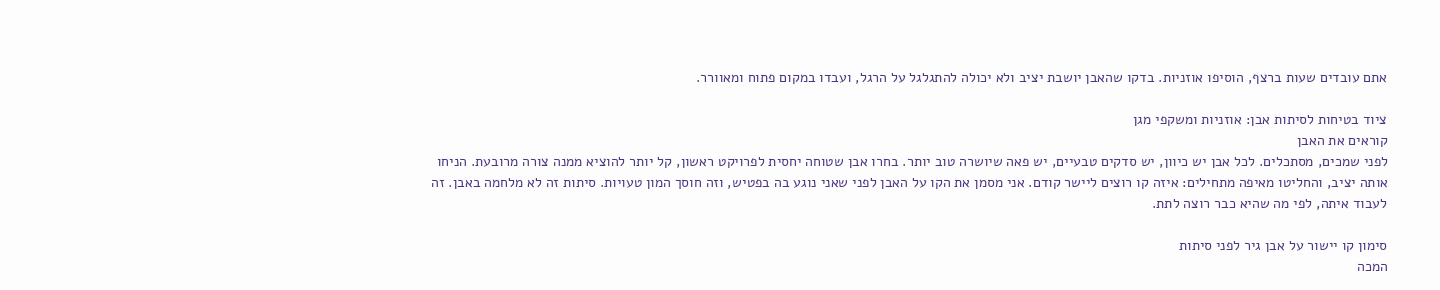אתם עובדים שעות ברצף, הוסיפו אוזניות. בדקו שהאבן יושבת יציב ולא יכולה להתגלגל על הרגל, ועבדו במקום פתוח ומאוורר.

ציוד בטיחות לסיתות אבן: אוזניות ומשקפי מגן
קוראים את האבן
לפני שמכים, מסתכלים. לכל אבן יש כיוון, יש סדקים טבעיים, יש פאה שיושרה טוב יותר. בחרו אבן שטוחה יחסית לפרויקט ראשון, קל יותר להוציא ממנה צורה מרובעת. הניחו אותה יציב, והחליטו מאיפה מתחילים: איזה קו רוצים ליישר קודם. אני מסמן את הקו על האבן לפני שאני נוגע בה בפטיש, וזה חוסך המון טעויות. סיתות זה לא מלחמה באבן. זה לעבוד איתה, לפי מה שהיא כבר רוצה לתת.

סימון קו יישור על אבן גיר לפני סיתות
המכה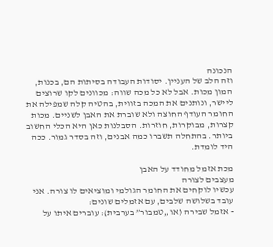הנכונה
וזה הלב של העניין. יסודות העבודה בסיתות הם, בכנות, המון מכות. אבל לא כל מכה שווה: מכוונים לקו שרוצים ליישר, ונותנים את המכה בזווית, בהטיה קלה שמפילה את החומר העודף החוצה ולא שוברת את האבן לשניים. מכות קצרות, מבוקרות, חוזרות. הסבלנות כאן היא הכלי החשוב ביותר. בהתחלה תשברו כמה אבנים, וזה בסדר גמור. ככה היד לומדת.

מכת אזמל מחודד על האבן
מעצבים לצורה
עכשיו לוקחים את החומר הגולמי ומוציאים לו צורה. אני עובד בשלושה שלבים, עם אזמלים שונים:
- אזמל שבירה (או „טמבור” בערבית): עוברים איתו על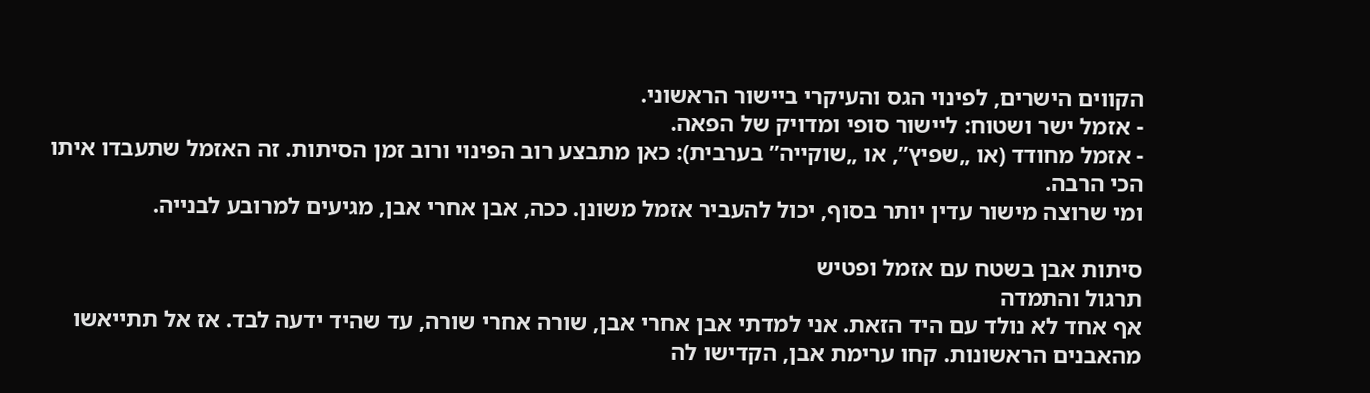הקווים הישרים, לפינוי הגס והעיקרי ביישור הראשוני.
- אזמל ישר ושטוח: ליישור סופי ומדויק של הפאה.
- אזמל מחודד (או „שפיץ”, או „שוקייה” בערבית): כאן מתבצע רוב הפינוי ורוב זמן הסיתות. זה האזמל שתעבדו איתו הכי הרבה.
ומי שרוצה מישור עדין יותר בסוף, יכול להעביר אזמל משונן. ככה, אבן אחרי אבן, מגיעים למרובע לבנייה.

סיתות אבן בשטח עם אזמל ופטיש
תרגול והתמדה
אף אחד לא נולד עם היד הזאת. אני למדתי אבן אחרי אבן, שורה אחרי שורה, עד שהיד ידעה לבד. אז אל תתייאשו מהאבנים הראשונות. קחו ערימת אבן, הקדישו לה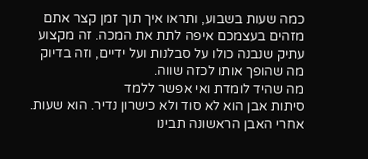כמה שעות בשבוע, ותראו איך תוך זמן קצר אתם מזהים בעצמכם איפה לתת את המכה. זה מקצוע עתיק שנבנה כולו על סבלנות ועל ידיים, וזה בדיוק מה שהופך אותו לכזה שווה.
מה שהיד לומדת ואי אפשר ללמד
סיתות אבן הוא לא סוד ולא כישרון נדיר. הוא שעות. אחרי האבן הראשונה תבינו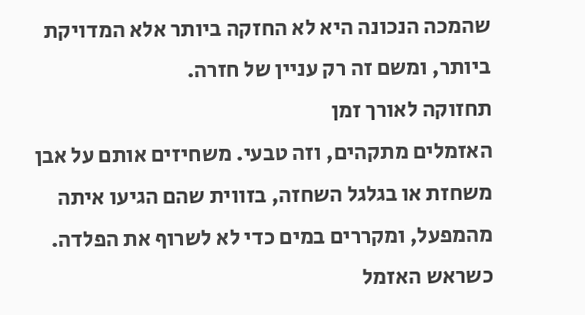שהמכה הנכונה היא לא החזקה ביותר אלא המדויקת ביותר, ומשם זה רק עניין של חזרה.
תחזוקה לאורך זמן
האזמלים מתקהים, וזה טבעי. משחיזים אותם על אבן משחזת או בגלגל השחזה, בזווית שהם הגיעו איתה מהמפעל, ומקררים במים כדי לא לשרוף את הפלדה. כשראש האזמל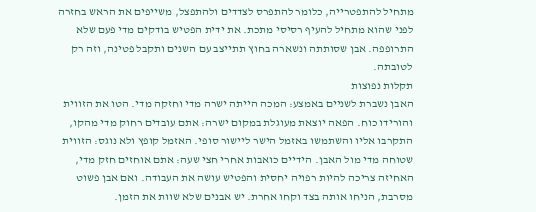מתחיל להתפטרייה, כלומר להתפרס לצדדים ולהתפצל, משייפים את הראש בחזרה לפני שהוא מתחיל להעיף רסיסי מתכת. את ידית הפטיש בודקים מדי פעם שלא התרופפה. אבן שסותתה ונשארה בחוץ תתייצב עם השנים ותקבל פטינה, וזה רק לטובתה.
תקלות נפוצות
האבן נשברת לשניים באמצע: המכה הייתה ישרה מדי וחזקה מדי. הטו את הזווית והורידו כוח. הפאה יוצאת מעוגלת במקום ישרה: אתם עובדים רחוק מדי מהקו, התקרבו אליו והשתמשו באזמל הישר ליישור סופי. האזמל קופץ ולא נוגס: הזווית שטוחה מדי מול האבן. הידיים כואבות אחרי חצי שעה: אתם אוחזים חזק מדי, האחיזה צריכה להיות רפויה יחסית והפטיש עושה את העבודה. ואם אבן פשוט מסרבת, הניחו אותה בצד וקחו אחרת. יש אבנים שלא שוות את הזמן.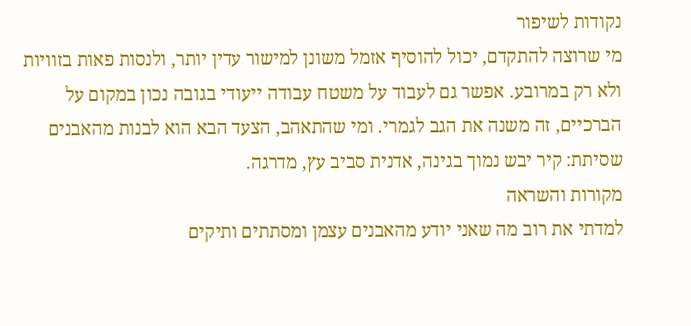נקודות לשיפור
מי שרוצה להתקדם, יכול להוסיף אזמל משונן למישור עדין יותר, ולנסות פאות בזוויות ולא רק במרובע. אפשר גם לעבוד על משטח עבודה ייעודי בגובה נכון במקום על הברכיים, זה משנה את הגב לגמרי. ומי שהתאהב, הצעד הבא הוא לבנות מהאבנים שסיתת: קיר יבש נמוך בגינה, אדנית סביב עץ, מדרגה.
מקורות והשראה
למדתי את רוב מה שאני יודע מהאבנים עצמן ומסתתים ותיקים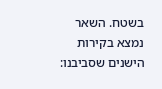בשטח. השאר נמצא בקירות הישנים שסביבנו: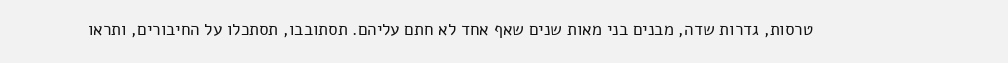טרסות, גדרות שדה, מבנים בני מאות שנים שאף אחד לא חתם עליהם. תסתובבו, תסתכלו על החיבורים, ותראו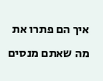איך הם פתרו את מה שאתם מנסים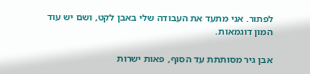לפתור. אני מתעד את העבודה שלי באבן לקט, ושם יש עוד המון דוגמאות.

אבן גיר מסותתת עד הסוף, פאות ישרות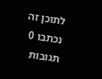לתוכן זה נכתבו 0 תגובות